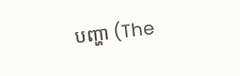បញ្ហា (The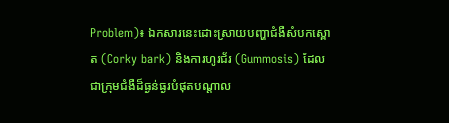Problem)៖ ឯកសារនេះដោះស្រាយបញ្ហាជំងឺសំបកស្ពោត (Corky bark) និងការហូរជ័រ (Gummosis) ដែលជាក្រុមជំងឺដ៏ធ្ងន់ធ្ងរបំផុតបណ្តាល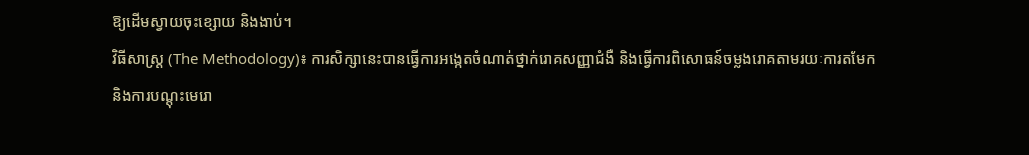ឱ្យដើមស្វាយចុះខ្សោយ និងងាប់។
វិធីសាស្ត្រ (The Methodology)៖ ការសិក្សានេះបានធ្វើការអង្កេតចំណាត់ថ្នាក់រោគសញ្ញាជំងឺ និងធ្វើការពិសោធន៍ចម្លងរោគតាមរយៈការតមែក និងការបណ្តុះមេរោ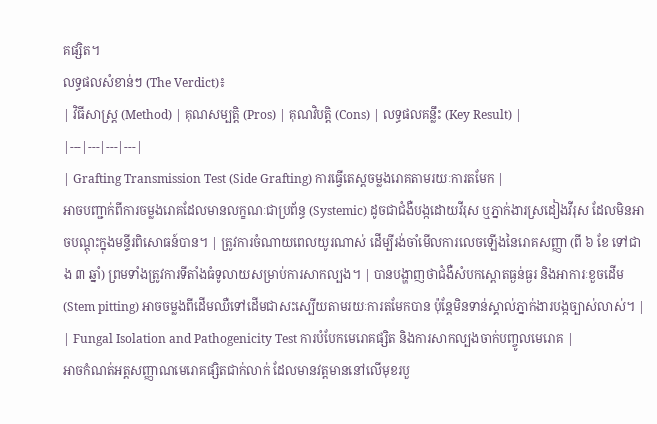គផ្សិត។
លទ្ធផលសំខាន់ៗ (The Verdict)៖
| វិធីសាស្ត្រ (Method) | គុណសម្បត្តិ (Pros) | គុណវិបត្តិ (Cons) | លទ្ធផលគន្លឹះ (Key Result) |
|---|---|---|---|
| Grafting Transmission Test (Side Grafting) ការធ្វើតេស្តចម្លងរោគតាមរយៈការតមែក |
អាចបញ្ជាក់ពីការចម្លងរោគដែលមានលក្ខណៈជាប្រព័ន្ធ (Systemic) ដូចជាជំងឺបង្កដោយវីរុស ឬភ្នាក់ងារស្រដៀងវីរុស ដែលមិនអាចបណ្តុះក្នុងមន្ទីរពិសោធន៍បាន។ | ត្រូវការចំណាយពេលយូរណាស់ ដើម្បីរង់ចាំមើលការលេចឡើងនៃរោគសញ្ញា (ពី ៦ ខែ ទៅជាង ៣ ឆ្នាំ) ព្រមទាំងត្រូវការទីតាំងធំទូលាយសម្រាប់ការសាកល្បង។ | បានបង្ហាញថាជំងឺសំបកស្ពោតធ្ងន់ធ្ងរ និងអាការៈខួចដើម (Stem pitting) អាចចម្លងពីដើមឈឺទៅដើមជាសះស្បើយតាមរយៈការតមែកបាន ប៉ុន្តែមិនទាន់ស្គាល់ភ្នាក់ងារបង្កច្បាស់លាស់។ |
| Fungal Isolation and Pathogenicity Test ការបំបែកមេរោគផ្សិត និងការសាកល្បងចាក់បញ្ចូលមេរោគ |
អាចកំណត់អត្តសញ្ញាណមេរោគផ្សិតជាក់លាក់ ដែលមានវត្តមាននៅលើមុខរបួ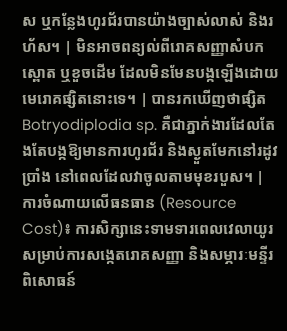ស ឬកន្លែងហូរជ័របានយ៉ាងច្បាស់លាស់ និងរហ័ស។ | មិនអាចពន្យល់ពីរោគសញ្ញាសំបកស្ពោត ឬខួចដើម ដែលមិនមែនបង្កឡើងដោយមេរោគផ្សិតនោះទេ។ | បានរកឃើញថាផ្សិត Botryodiplodia sp. គឺជាភ្នាក់ងារដែលតែងតែបង្កឱ្យមានការហូរជ័រ និងស្ងួតមែកនៅរដូវប្រាំង នៅពេលដែលវាចូលតាមមុខរបួស។ |
ការចំណាយលើធនធាន (Resource Cost)៖ ការសិក្សានេះទាមទារពេលវេលាយូរសម្រាប់ការសង្កេតរោគសញ្ញា និងសម្ភារៈមន្ទីរពិសោធន៍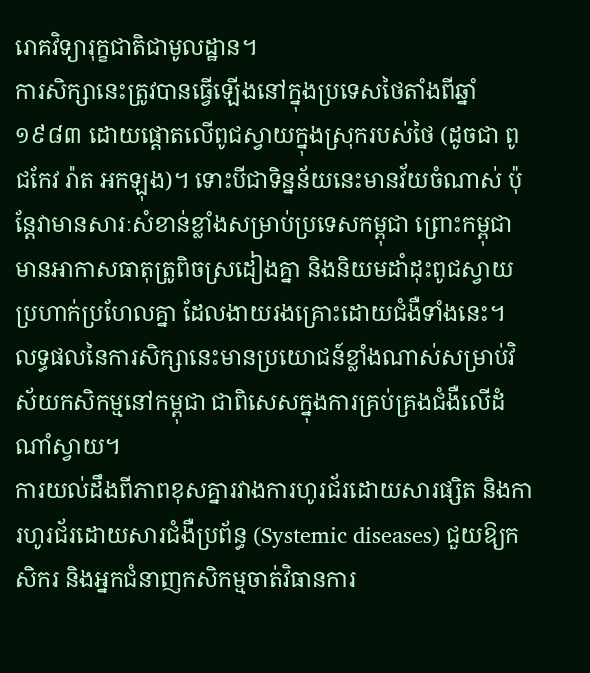រោគវិទ្យារុក្ខជាតិជាមូលដ្ឋាន។
ការសិក្សានេះត្រូវបានធ្វើឡើងនៅក្នុងប្រទេសថៃតាំងពីឆ្នាំ ១៩៨៣ ដោយផ្តោតលើពូជស្វាយក្នុងស្រុករបស់ថៃ (ដូចជា ពូជកែវ រ៉ាត អកឡុង)។ ទោះបីជាទិន្នន័យនេះមានវ័យចំណាស់ ប៉ុន្តែវាមានសារៈសំខាន់ខ្លាំងសម្រាប់ប្រទេសកម្ពុជា ព្រោះកម្ពុជាមានអាកាសធាតុត្រូពិចស្រដៀងគ្នា និងនិយមដាំដុះពូជស្វាយប្រហាក់ប្រហែលគ្នា ដែលងាយរងគ្រោះដោយជំងឺទាំងនេះ។
លទ្ធផលនៃការសិក្សានេះមានប្រយោជន៍ខ្លាំងណាស់សម្រាប់វិស័យកសិកម្មនៅកម្ពុជា ជាពិសេសក្នុងការគ្រប់គ្រងជំងឺលើដំណាំស្វាយ។
ការយល់ដឹងពីភាពខុសគ្នារវាងការហូរជ័រដោយសារផ្សិត និងការហូរជ័រដោយសារជំងឺប្រព័ន្ធ (Systemic diseases) ជួយឱ្យកសិករ និងអ្នកជំនាញកសិកម្មចាត់វិធានការ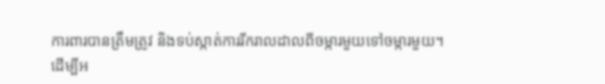ការពារបានត្រឹមត្រូវ និងទប់ស្កាត់ការរីករាលដាលពីចម្ការមួយទៅចម្ការមួយ។
ដើម្បីអ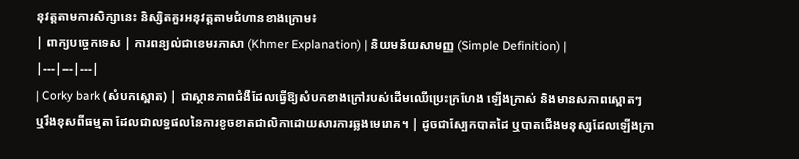នុវត្តតាមការសិក្សានេះ និស្សិតគួរអនុវត្តតាមជំហានខាងក្រោម៖
| ពាក្យបច្ចេកទេស | ការពន្យល់ជាខេមរភាសា (Khmer Explanation) | និយមន័យសាមញ្ញ (Simple Definition) |
|---|---|---|
| Corky bark (សំបកស្ពោត) | ជាស្ថានភាពជំងឺដែលធ្វើឱ្យសំបកខាងក្រៅរបស់ដើមឈើប្រេះក្រហែង ឡើងក្រាស់ និងមានសភាពស្ពោតៗ ឬរឹងខុសពីធម្មតា ដែលជាលទ្ធផលនៃការខូចខាតជាលិកាដោយសារការឆ្លងមេរោគ។ | ដូចជាស្បែកបាតដៃ ឬបាតជើងមនុស្សដែលឡើងក្រា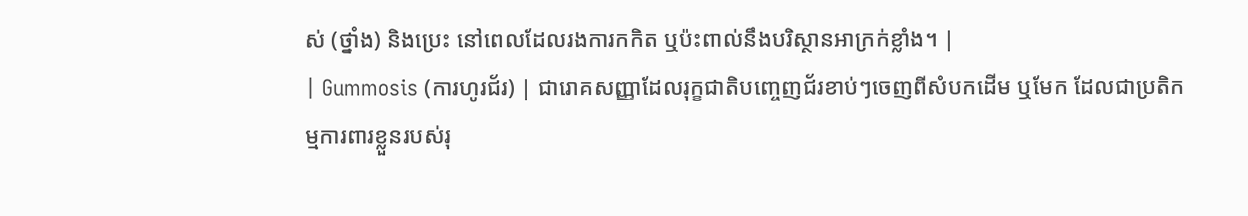ស់ (ថ្នាំង) និងប្រេះ នៅពេលដែលរងការកកិត ឬប៉ះពាល់នឹងបរិស្ថានអាក្រក់ខ្លាំង។ |
| Gummosis (ការហូរជ័រ) | ជារោគសញ្ញាដែលរុក្ខជាតិបញ្ចេញជ័រខាប់ៗចេញពីសំបកដើម ឬមែក ដែលជាប្រតិកម្មការពារខ្លួនរបស់រុ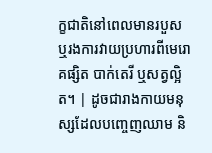ក្ខជាតិនៅពេលមានរបួស ឬរងការវាយប្រហារពីមេរោគផ្សិត បាក់តេរី ឬសត្វល្អិត។ | ដូចជារាងកាយមនុស្សដែលបញ្ចេញឈាម និ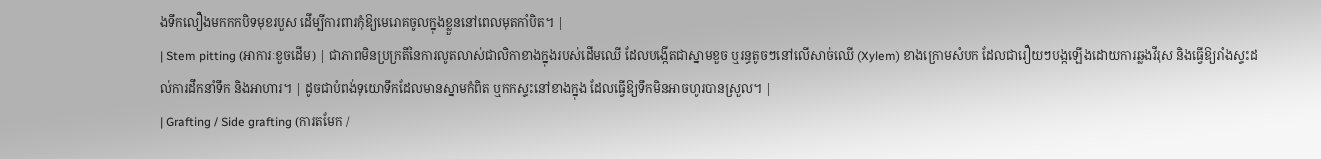ងទឹកលឿងមកកកបិទមុខរបួស ដើម្បីការពារកុំឱ្យមេរោគចូលក្នុងខ្លួននៅពេលមុតកាំបិត។ |
| Stem pitting (អាការៈខួចដើម) | ជាភាពមិនប្រក្រតីនៃការលូតលាស់ជាលិកាខាងក្នុងរបស់ដើមឈើ ដែលបង្កើតជាស្នាមខួច ឬរន្ធតូចៗនៅលើសាច់ឈើ (Xylem) ខាងក្រោមសំបក ដែលជារឿយៗបង្កឡើងដោយការឆ្លងវីរុស និងធ្វើឱ្យរាំងស្ទះដល់ការដឹកនាំទឹក និងអាហារ។ | ដូចជាបំពង់ទុយោទឹកដែលមានស្នាមកំពិត ឬកកស្ទះនៅខាងក្នុង ដែលធ្វើឱ្យទឹកមិនអាចហូរបានស្រួល។ |
| Grafting / Side grafting (ការតមែក /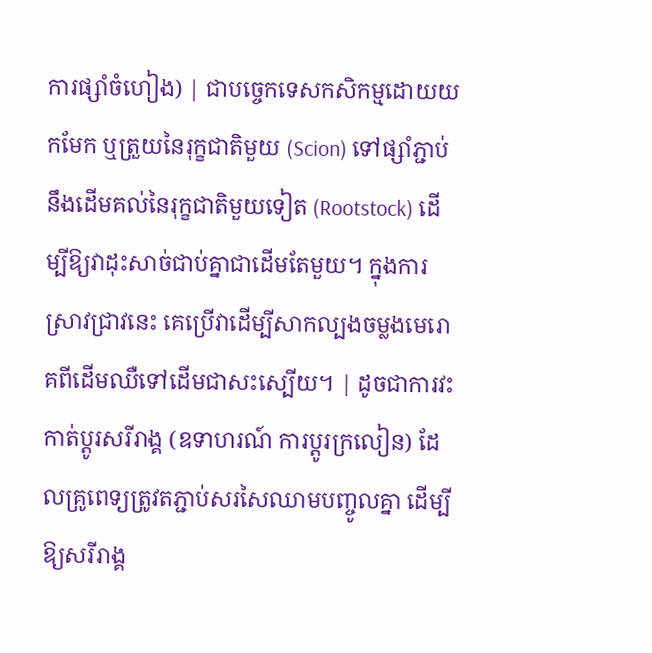ការផ្សាំចំហៀង) | ជាបច្ចេកទេសកសិកម្មដោយយកមែក ឬត្រួយនៃរុក្ខជាតិមួយ (Scion) ទៅផ្សាំភ្ជាប់នឹងដើមគល់នៃរុក្ខជាតិមួយទៀត (Rootstock) ដើម្បីឱ្យវាដុះសាច់ជាប់គ្នាជាដើមតែមួយ។ ក្នុងការស្រាវជ្រាវនេះ គេប្រើវាដើម្បីសាកល្បងចម្លងមេរោគពីដើមឈឺទៅដើមជាសះស្បើយ។ | ដូចជាការវះកាត់ប្តូរសរីរាង្គ (ឧទាហរណ៍ ការប្តូរក្រលៀន) ដែលគ្រូពេទ្យត្រូវតភ្ជាប់សរសៃឈាមបញ្ចូលគ្នា ដើម្បីឱ្យសរីរាង្គ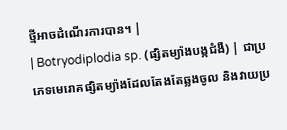ថ្មីអាចដំណើរការបាន។ |
| Botryodiplodia sp. (ផ្សិតម្យ៉ាងបង្កជំងឺ) | ជាប្រភេទមេរោគផ្សិតម្យ៉ាងដែលតែងតែឆ្លងចូល និងវាយប្រ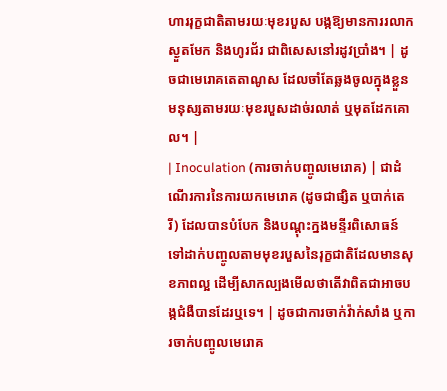ហាររុក្ខជាតិតាមរយៈមុខរបួស បង្កឱ្យមានការរលាក ស្ងួតមែក និងហូរជ័រ ជាពិសេសនៅរដូវប្រាំង។ | ដូចជាមេរោគតេតាណូស ដែលចាំតែឆ្លងចូលក្នុងខ្លួនមនុស្សតាមរយៈមុខរបួសដាច់រលាត់ ឬមុតដែកគោល។ |
| Inoculation (ការចាក់បញ្ចូលមេរោគ) | ជាដំណើរការនៃការយកមេរោគ (ដូចជាផ្សិត ឬបាក់តេរី) ដែលបានបំបែក និងបណ្តុះក្នងមន្ទីរពិសោធន៍ ទៅដាក់បញ្ចូលតាមមុខរបួសនៃរុក្ខជាតិដែលមានសុខភាពល្អ ដើម្បីសាកល្បងមើលថាតើវាពិតជាអាចបង្កជំងឺបានដែរឬទេ។ | ដូចជាការចាក់វ៉ាក់សាំង ឬការចាក់បញ្ចូលមេរោគ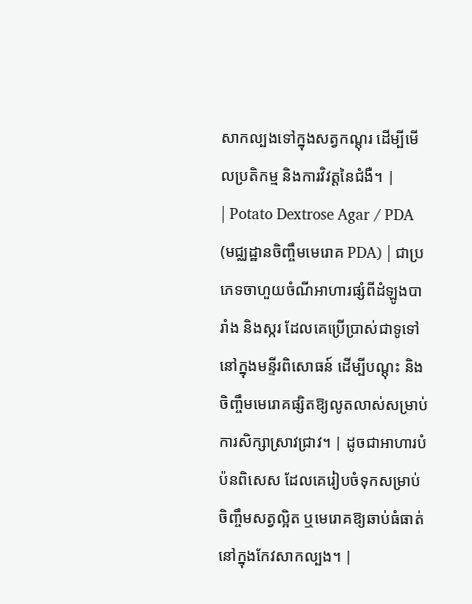សាកល្បងទៅក្នុងសត្វកណ្តុរ ដើម្បីមើលប្រតិកម្ម និងការវិវត្តនៃជំងឺ។ |
| Potato Dextrose Agar / PDA (មជ្ឈដ្ឋានចិញ្ចឹមមេរោគ PDA) | ជាប្រភេទចាហួយចំណីអាហារផ្សំពីដំឡូងបារាំង និងស្ករ ដែលគេប្រើប្រាស់ជាទូទៅនៅក្នុងមន្ទីរពិសោធន៍ ដើម្បីបណ្តុះ និងចិញ្ចឹមមេរោគផ្សិតឱ្យលូតលាស់សម្រាប់ការសិក្សាស្រាវជ្រាវ។ | ដូចជាអាហារបំប៉នពិសេស ដែលគេរៀបចំទុកសម្រាប់ចិញ្ចឹមសត្វល្អិត ឬមេរោគឱ្យឆាប់ធំធាត់នៅក្នុងកែវសាកល្បង។ |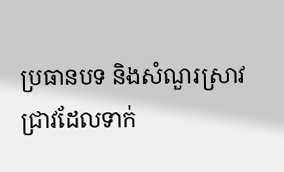ប្រធានបទ និងសំណួរស្រាវជ្រាវដែលទាក់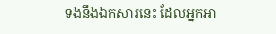ទងនឹងឯកសារនេះ ដែលអ្នកអា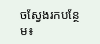ចស្វែងរកបន្ថែម៖